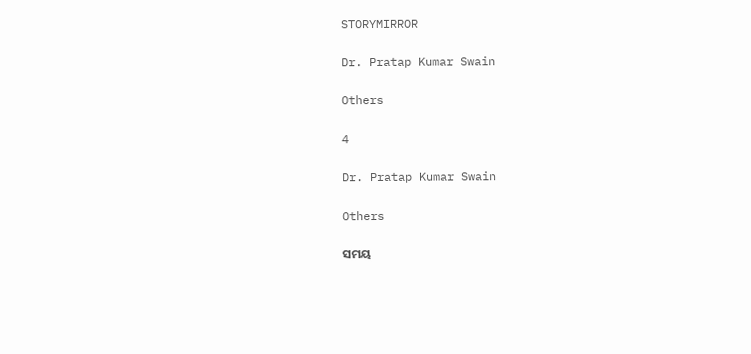STORYMIRROR

Dr. Pratap Kumar Swain

Others

4

Dr. Pratap Kumar Swain

Others

ସମୟ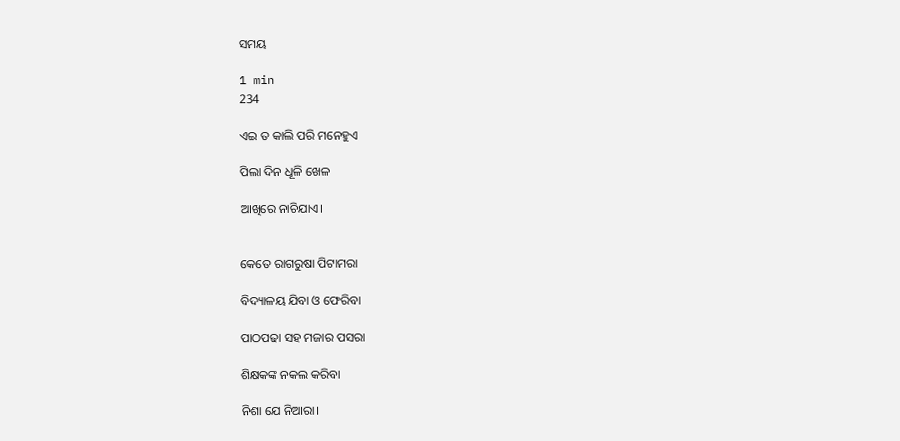ସମୟ

1 min
234

ଏଇ ତ କାଲି ପରି ମନେହୁଏ

ପିଲା ଦିନ ଧୂଳି ଖେଳ

ଆଖିରେ ନାଚିଯାଏ।


କେତେ ରାଗରୁଷା ପିଟାମରା

ବିଦ୍ୟାଳୟ ଯିବା ଓ ଫେରିବା

ପାଠପଢା ସହ ମଜାର ପସରା

ଶିକ୍ଷକଙ୍କ ନକଲ କରିବା

ନିଶା ଯେ ନିଆରା।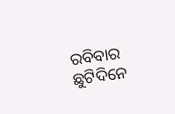ରବିବାର ଛୁଟିଦିନେ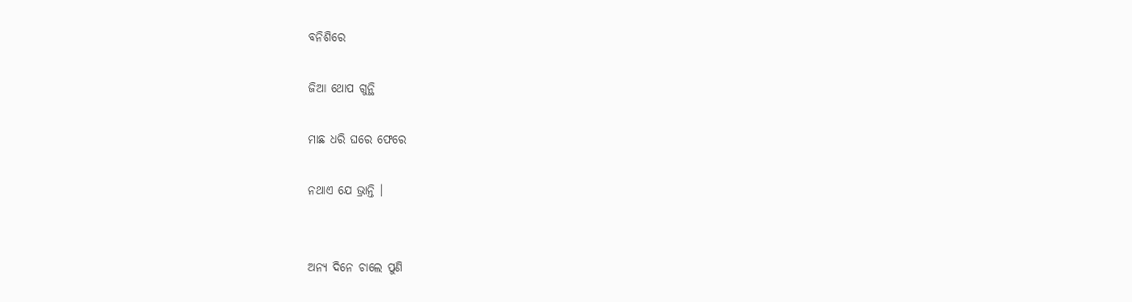ବନିଶିରେ

ଜିଆ ଥୋପ ଗୁନ୍ଥି

ମାଛ ଧରି ଘରେ ଫେରେ

ନଥାଏ ଯେ ଭ୍ରାନ୍ତି ।


ଅନ୍ୟ ଦିନେ ଚାଲେ ପୁଣି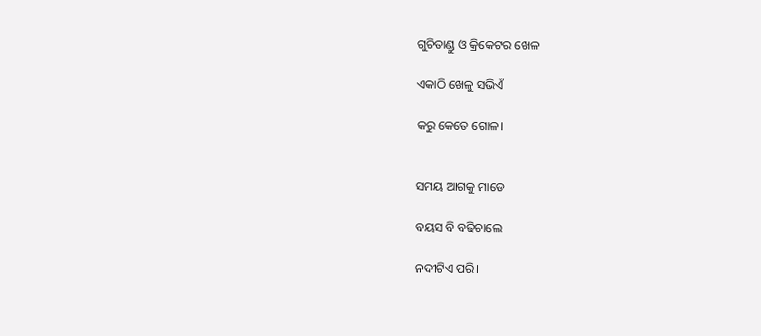ଗୁଚିତାଣ୍ଡୁ ଓ କ୍ରିକେଟର ଖେଳ

ଏକାଠି ଖେଳୁ ସଭିଏଁ

କରୁ କେତେ ଗୋଳ।


ସମୟ ଆଗକୁ ମାଡେ

ବୟସ ବି ବଢିଚାଲେ

ନଦୀଟିଏ ପରି।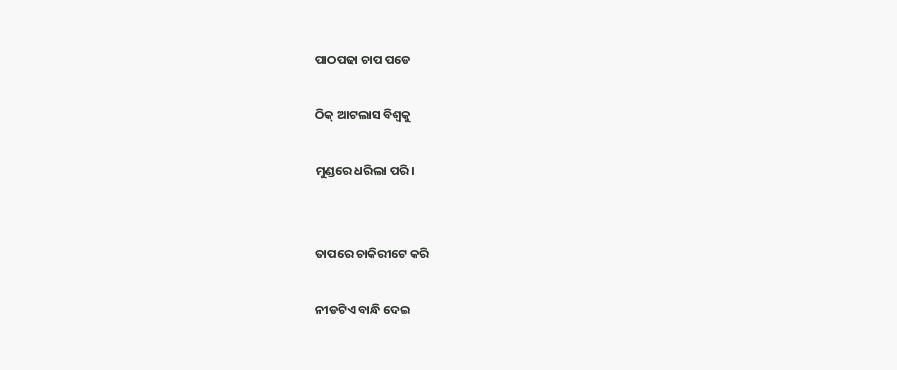ପାଠପଢା ଚାପ ପଡେ

ଠିକ୍ ଆଟଲାସ ବିଶ୍ୱକୁ

ମୁଣ୍ଡରେ ଧରିଲା ପରି।


ତାପରେ ଚାକିରୀଟେ କରି

ନୀଡଟିଏ ବାନ୍ଧି ଦେଇ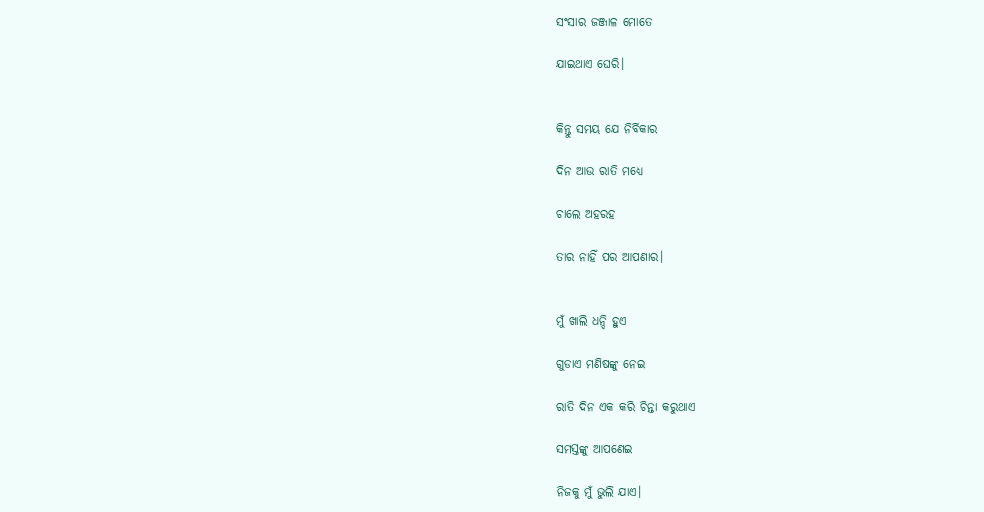ସଂସାର ଜଞ୍ଜାଳ ମୋତେ

ଯାଇଥାଏ ଘେରି।


କିନ୍ତୁ ସମୟ ଯେ ନିର୍ବିକାର

ଦିନ ଆଉ ରାତି ମଧ୍ୟେ

ଚାଲେ ଅହରହ

ତାର ନାହିଁ ପର ଆପଣାର।


ମୁଁ ଖାଲି ଧନ୍ଦି ହୁଏ

ଗୁଡାଏ ମଣିଷଙ୍କୁ ନେଇ

ରାତି ଦିନ ଏକ କରି ଚିନ୍ତା କରୁଥାଏ

ସମସ୍ତଙ୍କୁ ଆପଣେଇ

ନିଜକୁ ମୁଁ ଭୁଲି ଯାଏ।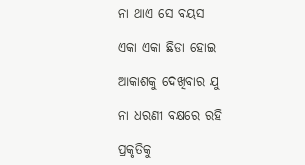ନା ଥାଏ ସେ ବୟସ

ଏକା ଏକା ଛିଡା ହୋଇ

ଆକାଶକୁ ଦେଖିବାର ଯୁ

ନା ଧରଣୀ ବକ୍ଷରେ ରହି

ପ୍ରକୃତିକୁ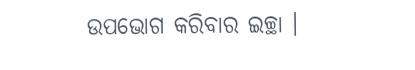ଉପଭୋଗ କରିବାର ଇଚ୍ଛା ।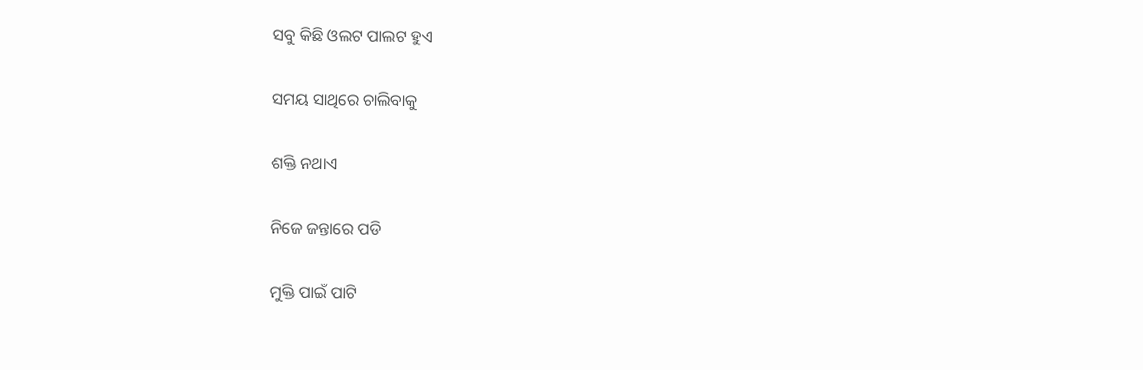ସବୁ କିଛି ଓଲଟ ପାଲଟ ହୁଏ

ସମୟ ସାଥିରେ ଚାଲିବାକୁ

ଶକ୍ତି ନଥାଏ

ନିଜେ ଜନ୍ତାରେ ପଡି

ମୁକ୍ତି ପାଇଁ ପାଟି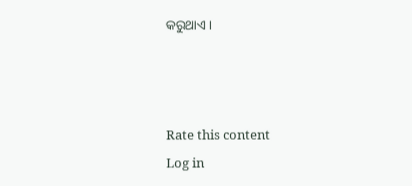କରୁଥାଏ ।



Rate this content
Log in